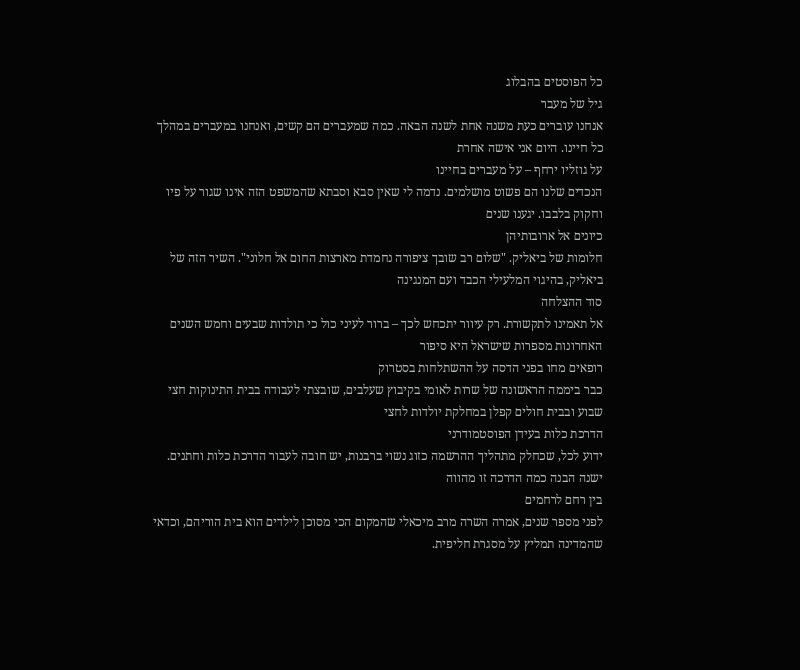כל הפוסטים בהבלוג
גיל של מעבר
אנחנו עוברים כעת משנה אחת לשנה הבאה. כמה שמעברים הם קשים, ואנחנו במעברים במהלך כל חיינו. היום אני אישה אחרת
על גוזליו ירחף – על מעברים בחיינו
הנכדים שלנו הם פשוט מושלמים. נדמה לי שאין סבא וסבתא שהמשפט הזה אינו שגור על פיו וחקוק בלבבו. יגענו שנים
כיונים אל ארובותיהן
חלומות של ביאליק. "שלום רב שובך ציפורה נחמדת מארצות החום אל חלוני". השיר הזה של ביאליק, בהיגוי המלעילי הכבד ועם המנגינה
סוד ההצלחה
אל תאמינו לתקשורת. רק עיוור יתכחש לכך – ברור לעיני כול כי תולדות שבעים וחמש השנים האחרונות מספרות שישראל היא סיפור
רופאים מחו בפני הדסה על ההשתלחות בסטרוק
כבר ביממה הראשונה של שרות לאומי בקיבוץ שעלבים, שובצתי לעבודה בבית התינוקות חצי שבוע ובבית חולים קפלן במחלקת יולדות לחצי
הדרכת כלות בעידן הפוסטמודרני
ידוע לכל, שכחלק מתהליך ההרשמה כזוג נשוי ברבנות, יש חובה לעבור הדרכת כלות וחתנים. ישנה הבנה כמה הדרכה זו מהווה
בין רחם לרחמים
לפני מספר שנים, אמרה השרה מרב מיכאלי שהמקום הכי מסוכן לילדים הוא בית הוריהם, וכדאי שהמדינה תמליץ על מסגרת חליפית.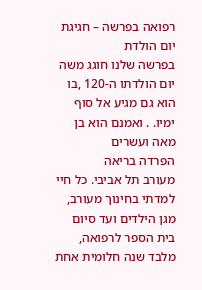רפואה בפרשה – חגיגת יום הולדת
בפרשה שלנו חוגג משה יום הולדתו ה-120 ,בו הוא גם מגיע אל סוף ימיו. . ואמנם הוא בן מאה ועשרים
הפרדה בריאה
מעורב תל אביבי. כל חיי למדתי בחינוך מעורב, מגן הילדים ועד סיום בית הספר לרפואה, מלבד שנה חלומית אחת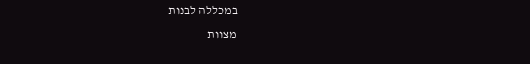במכללה לבנות
מצוות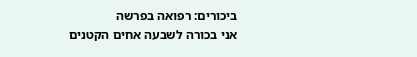ביכורים: רפואה בפרשה
אני בכורה לשבעה אחים הקטנים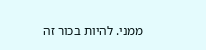ממני. להיות בכור זה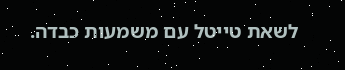לשאת טייטל עם משמעות כבדה.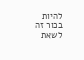להיות בכור זה לשאת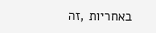באחריות ,זה